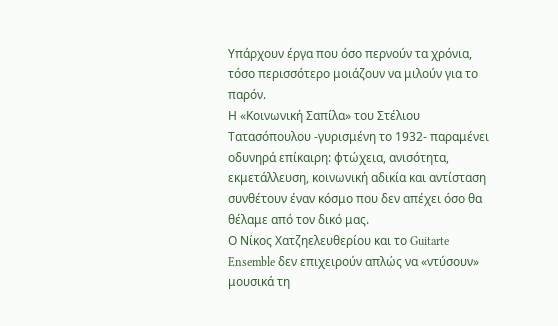Υπάρχουν έργα που όσο περνούν τα χρόνια, τόσο περισσότερο μοιάζουν να μιλούν για το παρόν.
Η «Κοινωνική Σαπίλα» του Στέλιου Τατασόπουλου -γυρισμένη το 1932- παραμένει οδυνηρά επίκαιρη: φτώχεια, ανισότητα, εκμετάλλευση, κοινωνική αδικία και αντίσταση συνθέτουν έναν κόσμο που δεν απέχει όσο θα θέλαμε από τον δικό μας.
Ο Νίκος Χατζηελευθερίου και το Guitarte Ensemble δεν επιχειρούν απλώς να «ντύσουν» μουσικά τη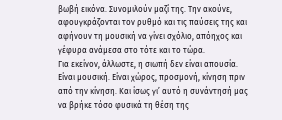βωβή εικόνα. Συνομιλούν μαζί της. Την ακούνε, αφουγκράζονται τον ρυθμό και τις παύσεις της και αφήνουν τη μουσική να γίνει σχόλιο, απόηχος και γέφυρα ανάμεσα στο τότε και το τώρα.
Για εκείνον, άλλωστε, η σιωπή δεν είναι απουσία. Είναι μουσική. Είναι χώρος, προσμονή, κίνηση πριν από την κίνηση. Και ίσως γι’ αυτό η συνάντησή μας να βρήκε τόσο φυσικά τη θέση της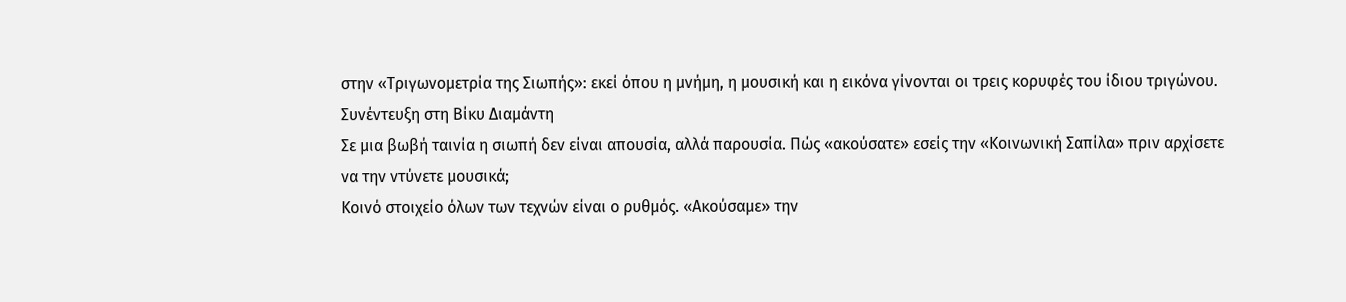στην «Τριγωνομετρία της Σιωπής»: εκεί όπου η μνήμη, η μουσική και η εικόνα γίνονται οι τρεις κορυφές του ίδιου τριγώνου.
Συνέντευξη στη Βίκυ Διαμάντη
Σε μια βωβή ταινία η σιωπή δεν είναι απουσία, αλλά παρουσία. Πώς «ακούσατε» εσείς την «Κοινωνική Σαπίλα» πριν αρχίσετε να την ντύνετε μουσικά;
Κοινό στοιχείο όλων των τεχνών είναι ο ρυθμός. «Ακούσαμε» την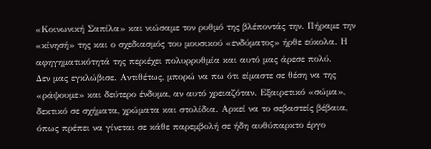«Κοινωνική Σαπίλα» και νιώσαμε τον ρυθμό της βλέποντάς την. Πήραμε την «κίνησή» της και ο σχεδιασμός του μουσικού «ενδύματος» ήρθε εύκολα. Η αφηγηματικότητά της περιέχει πολυρρυθμία και αυτό μας άρεσε πολύ.
Δεν μας εγκλώβισε. Αντιθέτως, μπορώ να πω ότι είμαστε σε θέση να της «ράψουμε» και δεύτερο ένδυμα, αν αυτό χρειαζόταν. Εξαιρετικό «σώμα», δεκτικό σε σχήματα, χρώματα και στολίδια. Αρκεί να το σεβαστείς βέβαια, όπως πρέπει να γίνεται σε κάθε παρεμβολή σε ήδη αυθύπαρκτο έργο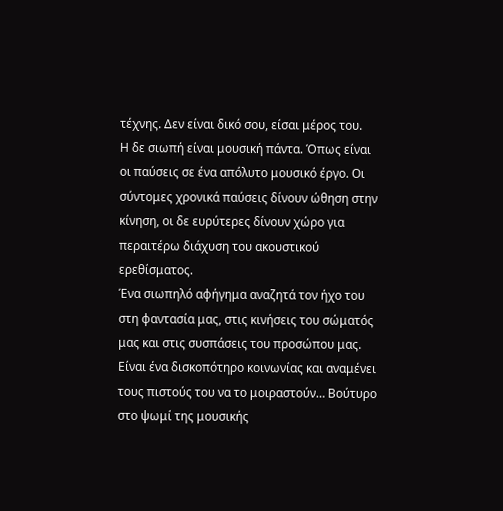τέχνης. Δεν είναι δικό σου, είσαι μέρος του.
Η δε σιωπή είναι μουσική πάντα. Όπως είναι οι παύσεις σε ένα απόλυτο μουσικό έργο. Οι σύντομες χρονικά παύσεις δίνουν ώθηση στην κίνηση, οι δε ευρύτερες δίνουν χώρο για περαιτέρω διάχυση του ακουστικού ερεθίσματος.
Ένα σιωπηλό αφήγημα αναζητά τον ήχο του στη φαντασία μας, στις κινήσεις του σώματός μας και στις συσπάσεις του προσώπου μας. Είναι ένα δισκοπότηρο κοινωνίας και αναμένει τους πιστούς του να το μοιραστούν… Βούτυρο στο ψωμί της μουσικής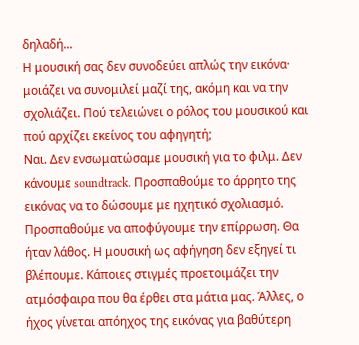δηλαδή...
Η μουσική σας δεν συνοδεύει απλώς την εικόνα· μοιάζει να συνομιλεί μαζί της, ακόμη και να την σχολιάζει. Πού τελειώνει ο ρόλος του μουσικού και πού αρχίζει εκείνος του αφηγητή;
Ναι. Δεν ενσωματώσαμε μουσική για το φιλμ. Δεν κάνουμε soundtrack. Προσπαθούμε το άρρητο της εικόνας να το δώσουμε με ηχητικό σχολιασμό. Προσπαθούμε να αποφύγουμε την επίρρωση. Θα ήταν λάθος. Η μουσική ως αφήγηση δεν εξηγεί τι βλέπουμε. Κάποιες στιγμές προετοιμάζει την ατμόσφαιρα που θα έρθει στα μάτια μας. Άλλες, ο ήχος γίνεται απόηχος της εικόνας για βαθύτερη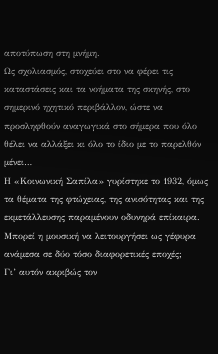αποτύπωση στη μνήμη.
Ως σχολιασμός, στοχεύει στο να φέρει τις καταστάσεις και τα νοήματα της σκηνής, στο σημερινό ηχητικό περιβάλλον, ώστε να προσληφθούν αναγωγικά στο σήμερα που όλο θέλει να αλλάξει κι όλο το ίδιο με το παρελθόν μένει…
Η «Κοινωνική Σαπίλα» γυρίστηκε το 1932, όμως τα θέματα της φτώχειας, της ανισότητας και της εκμετάλλευσης παραμένουν οδυνηρά επίκαιρα. Μπορεί η μουσική να λειτουργήσει ως γέφυρα ανάμεσα σε δύο τόσο διαφορετικές εποχές;
Γι’ αυτόν ακριβώς τον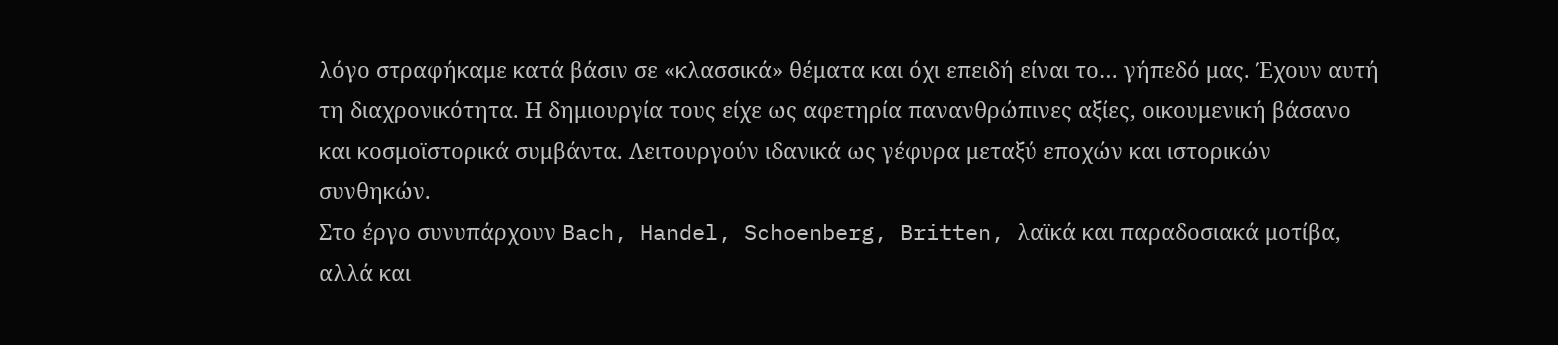λόγο στραφήκαμε κατά βάσιν σε «κλασσικά» θέματα και όχι επειδή είναι το… γήπεδό μας. Έχουν αυτή τη διαχρονικότητα. Η δημιουργία τους είχε ως αφετηρία πανανθρώπινες αξίες, οικουμενική βάσανο και κοσμοϊστορικά συμβάντα. Λειτουργούν ιδανικά ως γέφυρα μεταξύ εποχών και ιστορικών συνθηκών.
Στο έργο συνυπάρχουν Bach, Handel, Schoenberg, Britten, λαϊκά και παραδοσιακά μοτίβα, αλλά και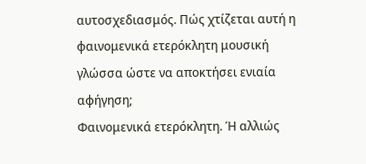αυτοσχεδιασμός. Πώς χτίζεται αυτή η φαινομενικά ετερόκλητη μουσική γλώσσα ώστε να αποκτήσει ενιαία αφήγηση;
Φαινομενικά ετερόκλητη. Ή αλλιώς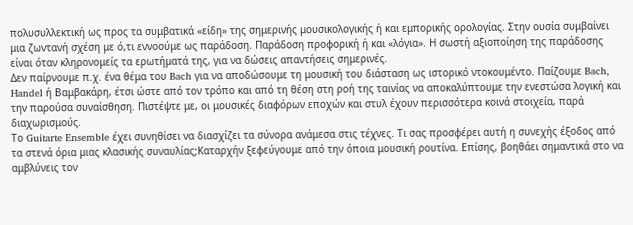πολυσυλλεκτική ως προς τα συμβατικά «είδη» της σημερινής μουσικολογικής ή και εμπορικής ορολογίας. Στην ουσία συμβαίνει μια ζωντανή σχέση με ό,τι εννοούμε ως παράδοση. Παράδοση προφορική ή και «λόγια». Η σωστή αξιοποίηση της παράδοσης είναι όταν κληρονομείς τα ερωτήματά της, για να δώσεις απαντήσεις σημερινές.
Δεν παίρνουμε π.χ. ένα θέμα του Bach για να αποδώσουμε τη μουσική του διάσταση ως ιστορικό ντοκουμέντο. Παίζουμε Bach, Handel ή Βαμβακάρη, έτσι ώστε από τον τρόπο και από τη θέση στη ροή της ταινίας να αποκαλύπτουμε την ενεστώσα λογική και την παρούσα συναίσθηση. Πιστέψτε με, οι μουσικές διαφόρων εποχών και στυλ έχουν περισσότερα κοινά στοιχεία, παρά διαχωρισμούς.
Το Guitarte Ensemble έχει συνηθίσει να διασχίζει τα σύνορα ανάμεσα στις τέχνες. Τι σας προσφέρει αυτή η συνεχής έξοδος από τα στενά όρια μιας κλασικής συναυλίας;Καταρχήν ξεφεύγουμε από την όποια μουσική ρουτίνα. Επίσης, βοηθάει σημαντικά στο να αμβλύνεις τον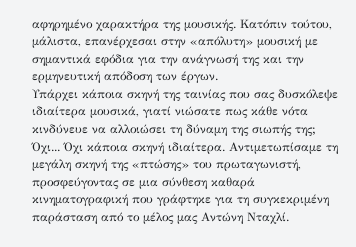αφηρημένο χαρακτήρα της μουσικής. Κατόπιν τούτου, μάλιστα, επανέρχεσαι στην «απόλυτη» μουσική με σημαντικά εφόδια για την ανάγνωσή της και την ερμηνευτική απόδοση των έργων.
Υπάρχει κάποια σκηνή της ταινίας που σας δυσκόλεψε ιδιαίτερα μουσικά, γιατί νιώσατε πως κάθε νότα κινδύνευε να αλλοιώσει τη δύναμη της σιωπής της;
Όχι... Όχι κάποια σκηνή ιδιαίτερα. Αντιμετωπίσαμε τη μεγάλη σκηνή της «πτώσης» του πρωταγωνιστή, προσφεύγοντας σε μια σύνθεση καθαρά κινηματογραφική που γράφτηκε για τη συγκεκριμένη παράσταση από το μέλος μας Αντώνη Νταχλί.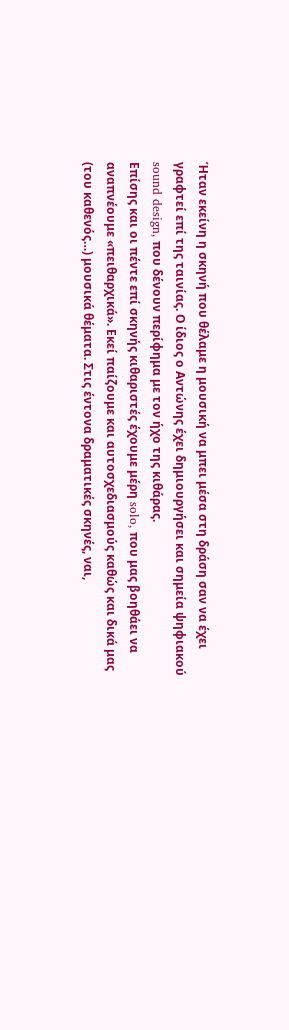Ήταν εκείνη η σκηνή που θέλαμε η μουσική να μπει μέσα στη δράση σαν να έχει γραφτεί επί της ταινίας. Ο ίδιος ο Αντώνης έχει δημιουργήσει και σημεία ψηφιακού sound design, που δένουν περίφημα με τον ήχο της κιθάρας.
Επίσης και οι πέντε επί σκηνής κιθαριστές έχουμε μέρη solo, που μας βοηθάει να αναπνέουμε «πειθαρχικά». Εκεί παίζουμε και αυτοσχεδιασμούς καθώς και δικά μας (του καθενός…) μουσικά θέματα. Στις έντονα δραματικές σκηνές, ναι,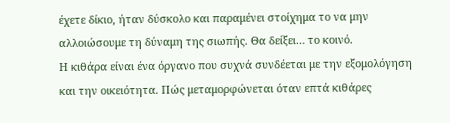έχετε δίκιο, ήταν δύσκολο και παραμένει στοίχημα το να μην αλλοιώσουμε τη δύναμη της σιωπής. Θα δείξει… το κοινό.
Η κιθάρα είναι ένα όργανο που συχνά συνδέεται με την εξομολόγηση και την οικειότητα. Πώς μεταμορφώνεται όταν επτά κιθάρες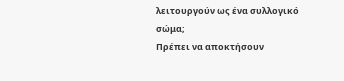λειτουργούν ως ένα συλλογικό σώμα;
Πρέπει να αποκτήσουν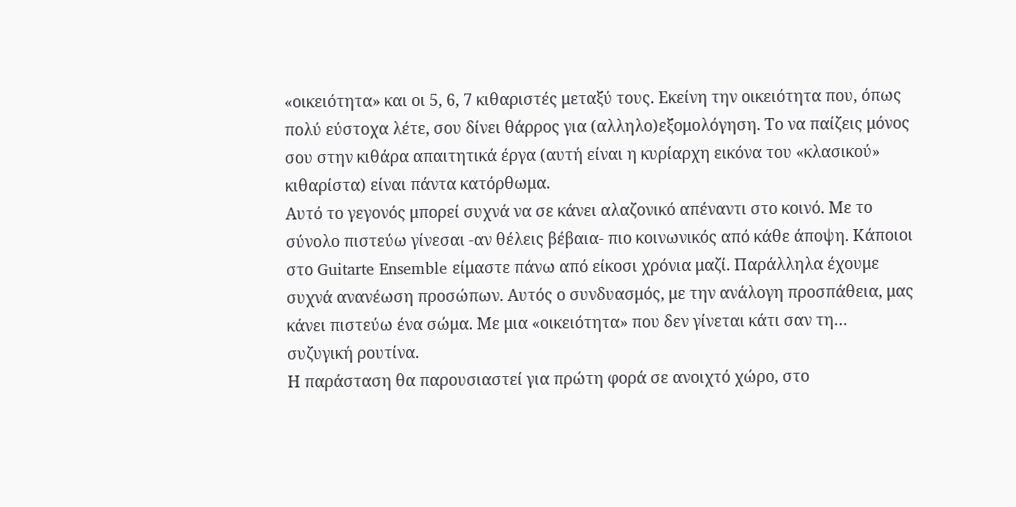«οικειότητα» και οι 5, 6, 7 κιθαριστές μεταξύ τους. Εκείνη την οικειότητα που, όπως πολύ εύστοχα λέτε, σου δίνει θάρρος για (αλληλο)εξομολόγηση. Το να παίζεις μόνος σου στην κιθάρα απαιτητικά έργα (αυτή είναι η κυρίαρχη εικόνα του «κλασικού» κιθαρίστα) είναι πάντα κατόρθωμα.
Αυτό το γεγονός μπορεί συχνά να σε κάνει αλαζονικό απέναντι στο κοινό. Με το σύνολο πιστεύω γίνεσαι -αν θέλεις βέβαια- πιο κοινωνικός από κάθε άποψη. Κάποιοι στο Guitarte Ensemble είμαστε πάνω από είκοσι χρόνια μαζί. Παράλληλα έχουμε συχνά ανανέωση προσώπων. Αυτός ο συνδυασμός, με την ανάλογη προσπάθεια, μας κάνει πιστεύω ένα σώμα. Με μια «οικειότητα» που δεν γίνεται κάτι σαν τη… συζυγική ρουτίνα.
Η παράσταση θα παρουσιαστεί για πρώτη φορά σε ανοιχτό χώρο, στο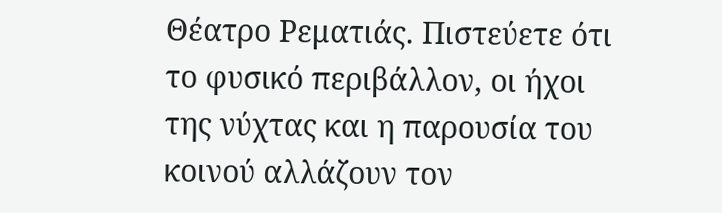Θέατρο Ρεματιάς. Πιστεύετε ότι το φυσικό περιβάλλον, οι ήχοι της νύχτας και η παρουσία του κοινού αλλάζουν τον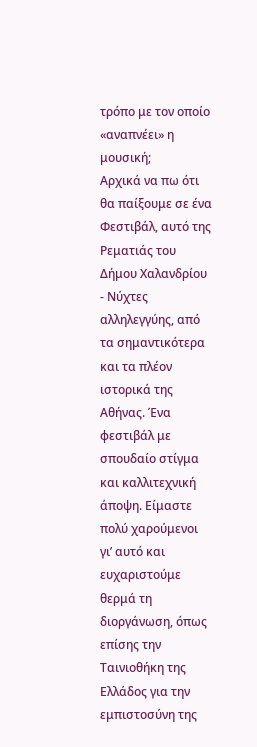τρόπο με τον οποίο «αναπνέει» η μουσική;
Αρχικά να πω ότι θα παίξουμε σε ένα Φεστιβάλ, αυτό της Ρεματιάς του Δήμου Χαλανδρίου - Νύχτες αλληλεγγύης, από τα σημαντικότερα και τα πλέον ιστορικά της Αθήνας. Ένα φεστιβάλ με σπουδαίο στίγμα και καλλιτεχνική άποψη. Είμαστε πολύ χαρούμενοι γι’ αυτό και ευχαριστούμε θερμά τη διοργάνωση, όπως επίσης την Ταινιοθήκη της Ελλάδος για την εμπιστοσύνη της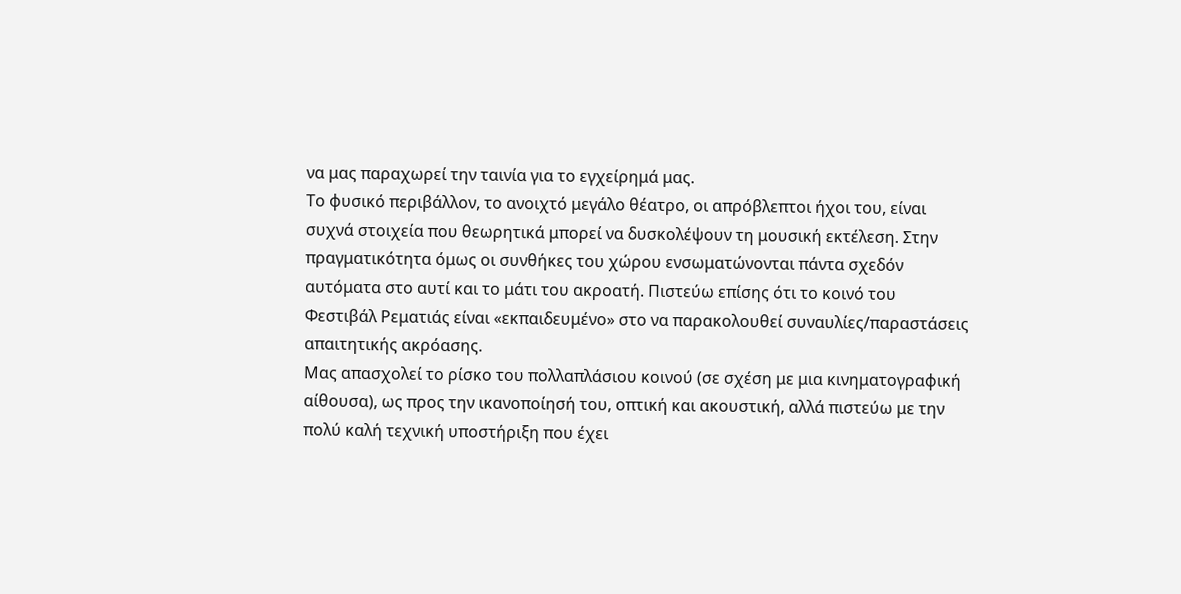να μας παραχωρεί την ταινία για το εγχείρημά μας.
Το φυσικό περιβάλλον, το ανοιχτό μεγάλο θέατρο, οι απρόβλεπτοι ήχοι του, είναι συχνά στοιχεία που θεωρητικά μπορεί να δυσκολέψουν τη μουσική εκτέλεση. Στην πραγματικότητα όμως οι συνθήκες του χώρου ενσωματώνονται πάντα σχεδόν αυτόματα στο αυτί και το μάτι του ακροατή. Πιστεύω επίσης ότι το κοινό του Φεστιβάλ Ρεματιάς είναι «εκπαιδευμένο» στο να παρακολουθεί συναυλίες/παραστάσεις απαιτητικής ακρόασης.
Μας απασχολεί το ρίσκο του πολλαπλάσιου κοινού (σε σχέση με μια κινηματογραφική αίθουσα), ως προς την ικανοποίησή του, οπτική και ακουστική, αλλά πιστεύω με την πολύ καλή τεχνική υποστήριξη που έχει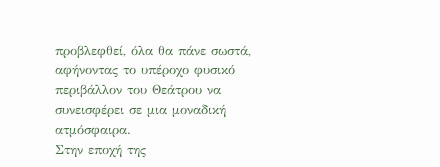προβλεφθεί, όλα θα πάνε σωστά, αφήνοντας το υπέροχο φυσικό περιβάλλον του Θεάτρου να συνεισφέρει σε μια μοναδική ατμόσφαιρα.
Στην εποχή της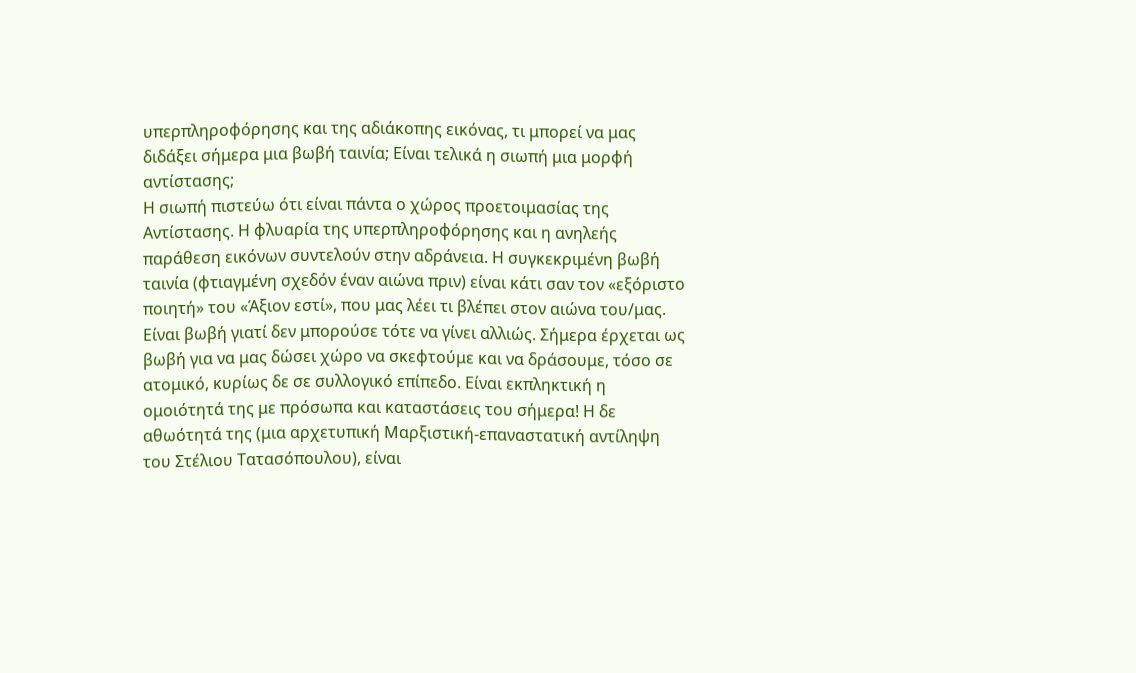υπερπληροφόρησης και της αδιάκοπης εικόνας, τι μπορεί να μας διδάξει σήμερα μια βωβή ταινία; Είναι τελικά η σιωπή μια μορφή αντίστασης;
Η σιωπή πιστεύω ότι είναι πάντα ο χώρος προετοιμασίας της Αντίστασης. Η φλυαρία της υπερπληροφόρησης και η ανηλεής παράθεση εικόνων συντελούν στην αδράνεια. Η συγκεκριμένη βωβή ταινία (φτιαγμένη σχεδόν έναν αιώνα πριν) είναι κάτι σαν τον «εξόριστο ποιητή» του «Άξιον εστί», που μας λέει τι βλέπει στον αιώνα του/μας.
Είναι βωβή γιατί δεν μπορούσε τότε να γίνει αλλιώς. Σήμερα έρχεται ως βωβή για να μας δώσει χώρο να σκεφτούμε και να δράσουμε, τόσο σε ατομικό, κυρίως δε σε συλλογικό επίπεδο. Είναι εκπληκτική η ομοιότητά της με πρόσωπα και καταστάσεις του σήμερα! Η δε αθωότητά της (μια αρχετυπική Μαρξιστική-επαναστατική αντίληψη του Στέλιου Τατασόπουλου), είναι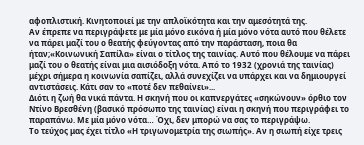αφοπλιστική. Κινητοποιεί με την απλοϊκότητα και την αμεσότητά της.
Αν έπρεπε να περιγράψετε με μία μόνο εικόνα ή μία μόνο νότα αυτό που θέλετε να πάρει μαζί του ο θεατής φεύγοντας από την παράσταση, ποια θα ήταν;«Κοινωνική Σαπίλα» είναι ο τίτλος της ταινίας. Αυτό που θέλουμε να πάρει μαζί του ο θεατής είναι μια αισιόδοξη νότα. Από το 1932 (χρονιά της ταινίας) μέχρι σήμερα η κοινωνία σαπίζει, αλλά συνεχίζει να υπάρχει και να δημιουργεί αντιστάσεις. Κάτι σαν το «ποτέ δεν πεθαίνει»...
Διότι η ζωή θα νικά πάντα. Η σκηνή που οι καπνεργάτες «σηκώνουν» όρθιο τον Ντίνο Βρεσθένη (βασικό πρόσωπο της ταινίας) είναι η σκηνή που περιγράφει το παραπάνω. Με μία μόνο νότα… Όχι, δεν μπορώ να σας το περιγράψω.
Το τεύχος μας έχει τίτλο «Η τριγωνομετρία της σιωπής». Αν η σιωπή είχε τρεις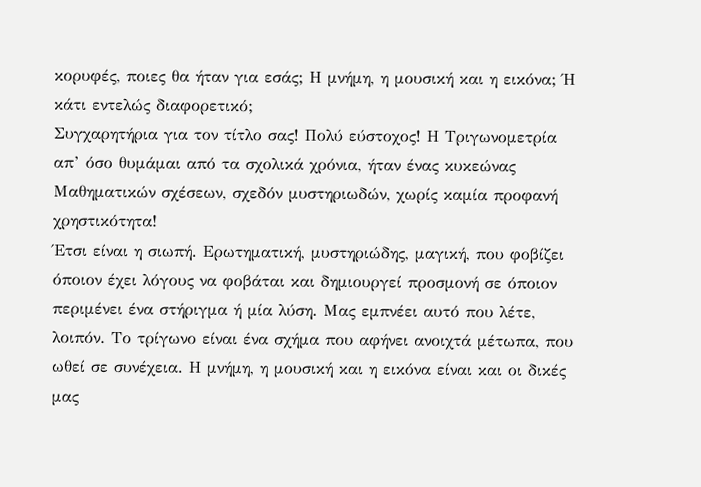κορυφές, ποιες θα ήταν για εσάς; Η μνήμη, η μουσική και η εικόνα; Ή κάτι εντελώς διαφορετικό;
Συγχαρητήρια για τον τίτλο σας! Πολύ εύστοχος! Η Τριγωνομετρία απ’ όσο θυμάμαι από τα σχολικά χρόνια, ήταν ένας κυκεώνας Μαθηματικών σχέσεων, σχεδόν μυστηριωδών, χωρίς καμία προφανή χρηστικότητα!
Έτσι είναι η σιωπή. Ερωτηματική, μυστηριώδης, μαγική, που φοβίζει όποιον έχει λόγους να φοβάται και δημιουργεί προσμονή σε όποιον περιμένει ένα στήριγμα ή μία λύση. Μας εμπνέει αυτό που λέτε, λοιπόν. Το τρίγωνο είναι ένα σχήμα που αφήνει ανοιχτά μέτωπα, που ωθεί σε συνέχεια. Η μνήμη, η μουσική και η εικόνα είναι και οι δικές μας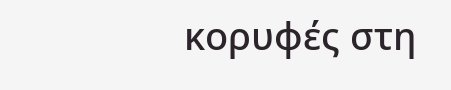κορυφές στη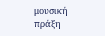μουσική πράξη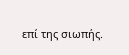επί της σιωπής.